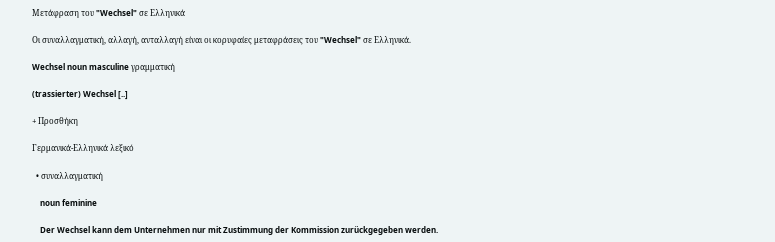Μετάφραση του "Wechsel" σε Ελληνικά

Οι συναλλαγματική, αλλαγή, ανταλλαγή είναι οι κορυφαίες μεταφράσεις του "Wechsel" σε Ελληνικά.

Wechsel noun masculine γραμματική

(trassierter) Wechsel [..]

+ Προσθήκη

Γερμανικά-Ελληνικά λεξικό

  • συναλλαγματική

    noun feminine

    Der Wechsel kann dem Unternehmen nur mit Zustimmung der Kommission zurückgegeben werden.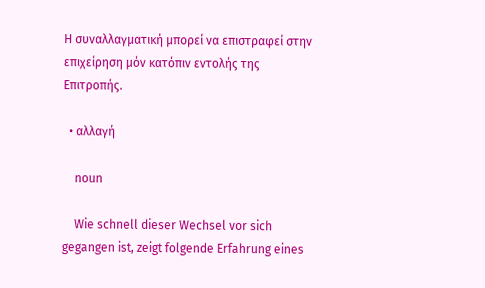Η συναλλαγματική μπορεί να επιστραφεί στην επιχείρηση μόν κατόπιν εντολής της Επιτροπής.

  • αλλαγή

    noun

    Wie schnell dieser Wechsel vor sich gegangen ist, zeigt folgende Erfahrung eines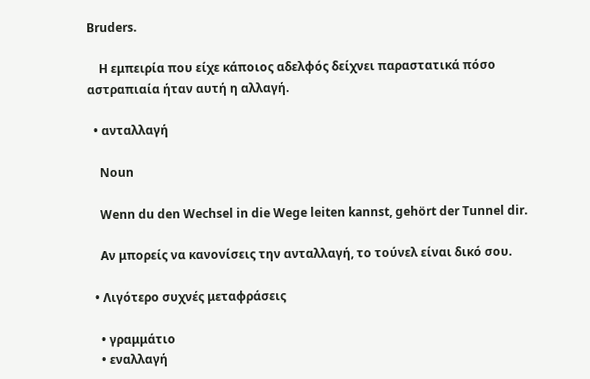Bruders.

    Η εμπειρία που είχε κάποιος αδελφός δείχνει παραστατικά πόσο αστραπιαία ήταν αυτή η αλλαγή.

  • ανταλλαγή

    Noun

    Wenn du den Wechsel in die Wege leiten kannst, gehört der Tunnel dir.

    Αν μπορείς να κανονίσεις την ανταλλαγή, το τούνελ είναι δικό σου.

  • Λιγότερο συχνές μεταφράσεις

    • γραμμάτιο
    • εναλλαγή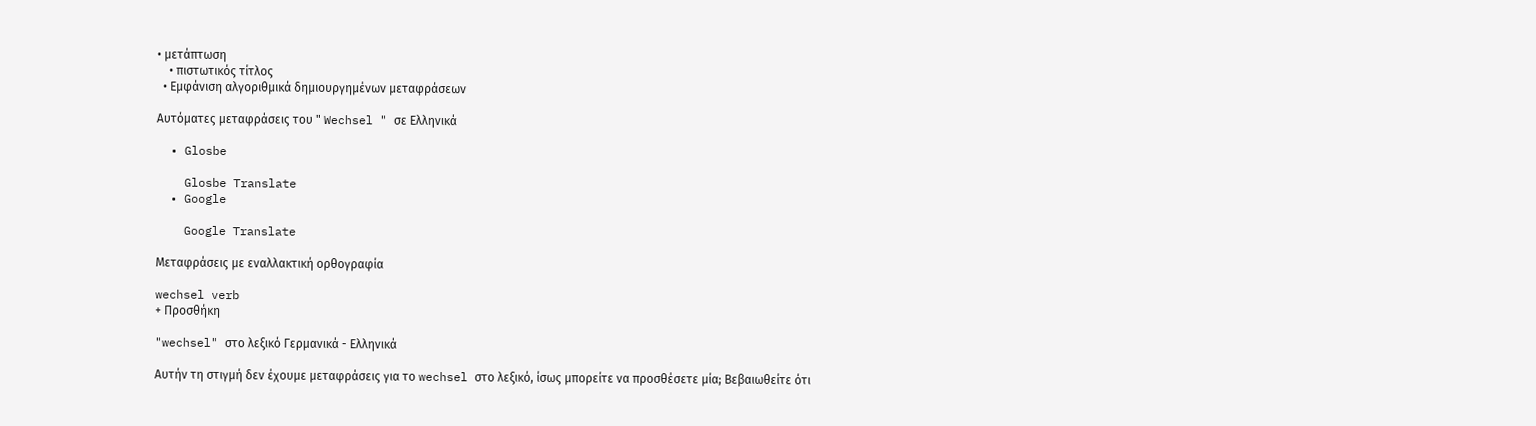• μετάπτωση
    • πιστωτικός τίτλος
  • Εμφάνιση αλγοριθμικά δημιουργημένων μεταφράσεων

Αυτόματες μεταφράσεις του " Wechsel " σε Ελληνικά

  • Glosbe

    Glosbe Translate
  • Google

    Google Translate

Μεταφράσεις με εναλλακτική ορθογραφία

wechsel verb
+ Προσθήκη

"wechsel" στο λεξικό Γερμανικά - Ελληνικά

Αυτήν τη στιγμή δεν έχουμε μεταφράσεις για το wechsel στο λεξικό, ίσως μπορείτε να προσθέσετε μία; Βεβαιωθείτε ότι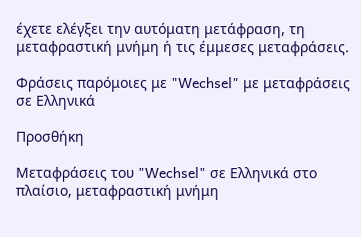έχετε ελέγξει την αυτόματη μετάφραση, τη μεταφραστική μνήμη ή τις έμμεσες μεταφράσεις.

Φράσεις παρόμοιες με "Wechsel" με μεταφράσεις σε Ελληνικά

Προσθήκη

Μεταφράσεις του "Wechsel" σε Ελληνικά στο πλαίσιο, μεταφραστική μνήμη